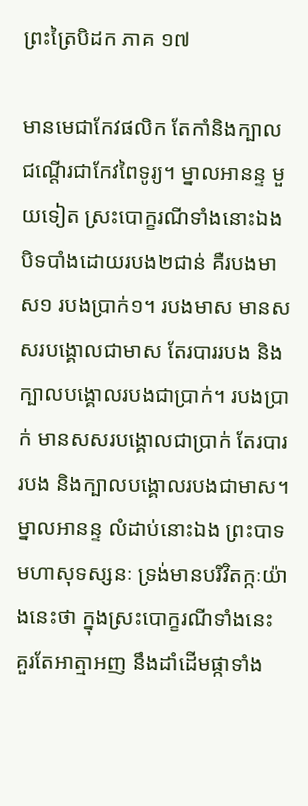ព្រះត្រៃបិដក ភាគ ១៧

មានមេជាកែវផលិក តែកាំនិងក្បាលជណ្តើរជាកែវពៃទូរ្យ។ ម្នាលអានន្ទ មួយទៀត ស្រះបោក្ខរណីទាំងនោះឯង បិទបាំងដោយរបង២ជាន់ គឺរបងមាស១ របងប្រាក់១។ របងមាស មានសសរបង្គោលជាមាស តែរបាររបង និងក្បាលបង្គោលរបងជាប្រាក់។ របងប្រាក់ មានសសរបង្គោលជាប្រាក់ តែរបាររបង និងក្បាលបង្គោលរបងជាមាស។ ម្នាលអានន្ទ លំដាប់នោះឯង ព្រះបាទមហាសុទស្សនៈ ទ្រង់មានបរិវិតក្កៈយ៉ាងនេះថា ក្នុងស្រះបោក្ខរណីទាំងនេះ គួរតែអាត្មាអញ នឹងដាំដើមផ្កាទាំង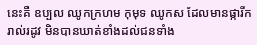នេះគឺ ឧប្បល ឈូកក្រហម កុមុទ ឈូកស ដែលមានផ្ការីករាល់រដូវ មិនបានឃាត់ខាំងដល់ជនទាំង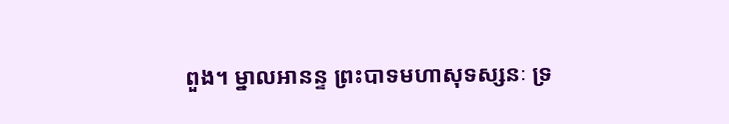ពួង។ ម្នាលអានន្ទ ព្រះបាទមហាសុទស្សនៈ ទ្រ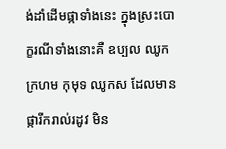ង់ដាំដើមផ្កាទាំងនេះ ក្នុងស្រះបោក្ខរណីទាំងនោះគឺ ឧប្បល ឈូកក្រហម កុមុទ ឈូកស ដែលមានផ្ការីករាល់រដូវ មិន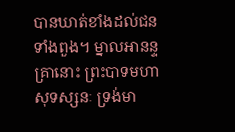បានឃាត់ខាំងដល់ជនទាំងពួង។ ម្នាលអានន្ទ គ្រានោះ ព្រះបាទមហាសុទស្សនៈ ទ្រង់មា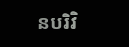នបរិវិ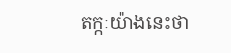តក្កៈយ៉ាងនេះថា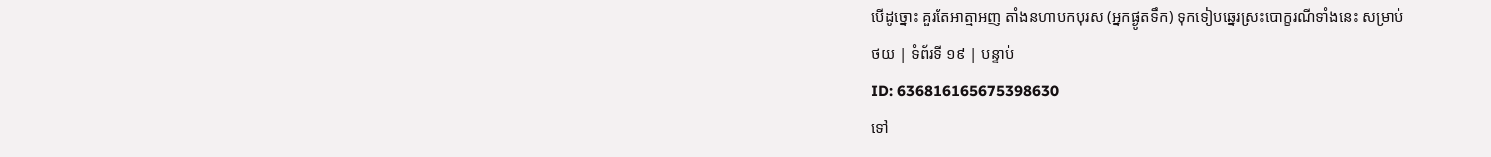បើដូច្នោះ គួរតែអាត្មាអញ តាំងនហាបកបុរស (អ្នកផ្ងូតទឹក) ទុកទៀបឆ្នេរស្រះបោក្ខរណីទាំងនេះ សម្រាប់
ថយ | ទំព័រទី ១៩ | បន្ទាប់
ID: 636816165675398630
ទៅ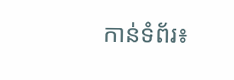កាន់ទំព័រ៖